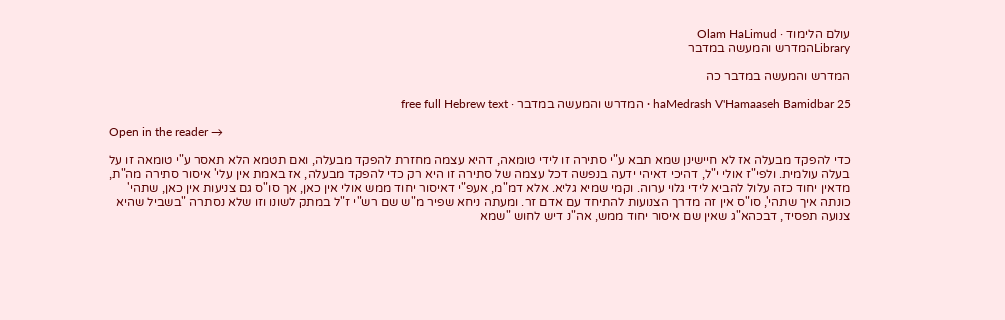עולם הלימוד · Olam HaLimud
Libraryהמדרש והמעשה במדבר

המדרש והמעשה במדבר כה

haMedrash V'Hamaaseh Bamidbar 25 · המדרש והמעשה במדבר · free full Hebrew text

Open in the reader →

כדי להפקד מבעלה אז לא חיישינן שמא תבא ע"י סתירה זו לידי טומאה, דהיא עצמה מחזרת להפקד מבעלה, ואם תטמא הלא תאסר ע"י טומאה זו על בעלה עולמית. ולפי"ז אולי י"ל, דהיכי דאיהי ידעה בנפשה דכל עצמה של סתירה זו היא רק כדי להפקד מבעלה, אז באמת אין עלי' איסור סתירה מה"ת, מדאין יחוד כזה עלול להביא לידי גלוי ערוה. וקמי שמיא גליא. אלא דמ"מ, אעפ"י דאיסור יחוד ממש אולי אין כאן, אך סו"ס גם צניעות אין כאן, שתהי' כונתה איך שתהי', סו"ס אין זה מדרך הצנועות להתיחד עם אדם זר. ומעתה ניחא שפיר מ"ש שם רש"י ז"ל במתק לשונו וזו שלא נסתרה "בשביל שהיא צנועה תפסיד, דבכהא"ג שאין שם איסור יחוד ממש, אה"נ דיש לחוש "שמא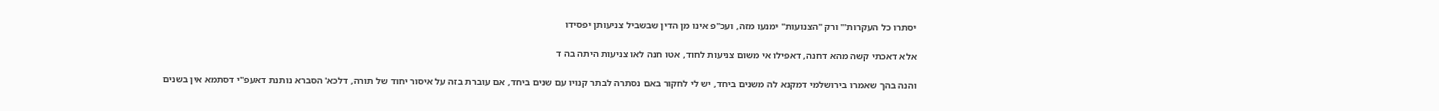יסתרו כל העקרות'" ורק "הצנועות" ימנעו מזה, ועכ"פ אינו מן הדין שבשביל צניעותן יפסידו

אלא דאכתי קשה מהא דחנה, דאפילו אי משום צניעות לחוד, אטו חנה לאו צניעות היתה בה ד

והנה בהך שאמרו בירושלמי דמקנא לה משנים ביחד, יש לי לחקור באם נסתרה לבתר קנויו עם שנים ביחד, אם עוברת בזה על איסור יחוד של תורה, דלכא' הסברא נותנת דאעפ"י דסתמא אין בשנים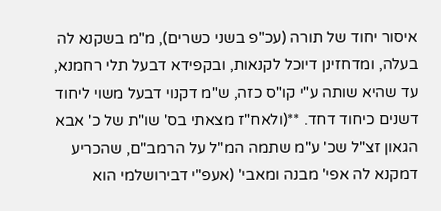איסור יחוד של תורה (עכ"פ בשני כשרים), מ"מ בשקנא לה בעלה, ומדחזינן דיוכל לקנאות, ובקפידא דבעל תלי רחמנא, עד שהיא שותה ע"י קו"ס כזה, ש"מ דקנוי דבעל משוי ליחוד דשנים כיחוד דחד. **(ולאח"ז מצאתי בס' שו"ת של כ' אבא הגאון זצ"ל שכ' ע"מ שתמה המ"ל על הרמב"ם, שהכריע דמקנא לה אפי' מבנה ומאבי' (אעפ"י דבירושלמי הוא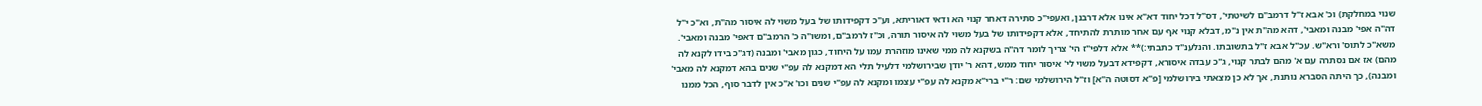שנוי במחלקת) וכ' אבא ז"ל דרמב"ם לשיטתי', דס"ל דכל יחוד דא"א אינו אלא דרבנן, ואעפי"כ סתירה דאחר קנוי הא ודאי דאוריתא, וע"כ דקפידותו של בעל משוי לה איסור מה"ת, וא"כ י"ל דה"ה אפי' מבנה ומאבי', דהא מה"ת אין נ"מ, דבלא קנוי אף עם אחר מותרת להתיחד, אלא דקפידותו של בעל משוי לה איסור תורה, וכ"ז לרמב"ם, ומשו"ה כ' הרמב"ם דאפי' מבנה ומאבי'. משא"כ לתוס' ורא"ש. עכ"ל אבא ז"ל בתשובתו. והנלענ"ד כתבתי:)** אלא דלפי"ז הי' צריך לומר דה"ה בשקנא לה ממי שאינו מוזהרת עמו על היחוד, כגון מאבי' ומבנה (דג"כ בידו לקנא לה מהם) אז אם נסתרה עם א' מהם לבתר קנוי, ג"כ עבדה איסורא, דקפידא דבעל משוי לי' איסור יחוד ממש, דהא ר' יודן שבירושלמי דלעיל תלי הא דמקנא לה עפ"י שנים בהא דמקנא לה מאבי' ומבנה), כך היתה הסברא נותנת, אך לא כן מצאתי בירושלמי [פ"א דסוטה ה"א] וז"ל הירושלמי שם: ר"י ברי"א מקנא לה עפ"י עצמו ומקנא לה עפ"י שנים וכו' א"כ אין לדבר סוף, הכל ממנו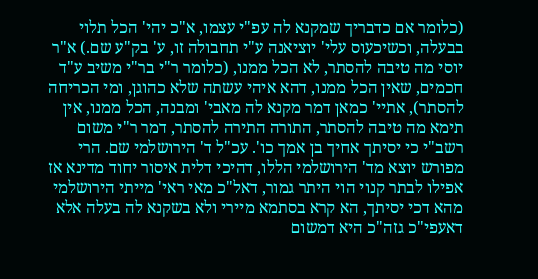(כלומר אם כדבריך שמקנא לה עפ"י עצמו, א"כ יהי' הכל תלוי בבעלה, וכשיכעוס עלי' יוציאנה ע"י תחבולה זו, ע' בק"ע שם.) א"ר יוסי מה טיבה להסתר, לא הכל ממנו, (כלומר ר"י בר"י משיב ע"ד חכמים, שאין הכל ממנו, דהא איהי עשתה שלא כהוגן, ומי הכריחה להסתר), אתיי' כמאן דמר מקנא לה מאבי' ומבנה, הכל ממנו, אין תימא מה טיבה להסתר, התורה התירה להסתר, דמר ר"י משום רשב"י כי יסיתך אחיך בן אמך כו'. עכ"ל ד' הירושלמי שם. הרי מפורש יוצא מד' הירושלמי הללו, דהיכי דלית איסור יחוד מדינא אז אפילו לבתר קנוי הוי היתר גמור, דאל"כ מאי ראי' מייתי הירושלמי מהא דכי יסיתך, הא קרא בסתמא מיירי ולא בשקנא לה בעלה אלא דאעפי"כ גזה"כ היא דמשום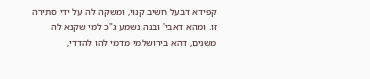קפידא דבעל חשיב קנוי, ומשקה לה על ידי סתירה זו. ומהא דאבי' ובנה נשמע ג"כ למי שקנא לה משנים, דהא בירושלמי מדמי להו להדדי,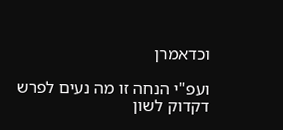וכדאמרן

ועפ"י הנחה זו מה נעים לפרש דקדוק לשון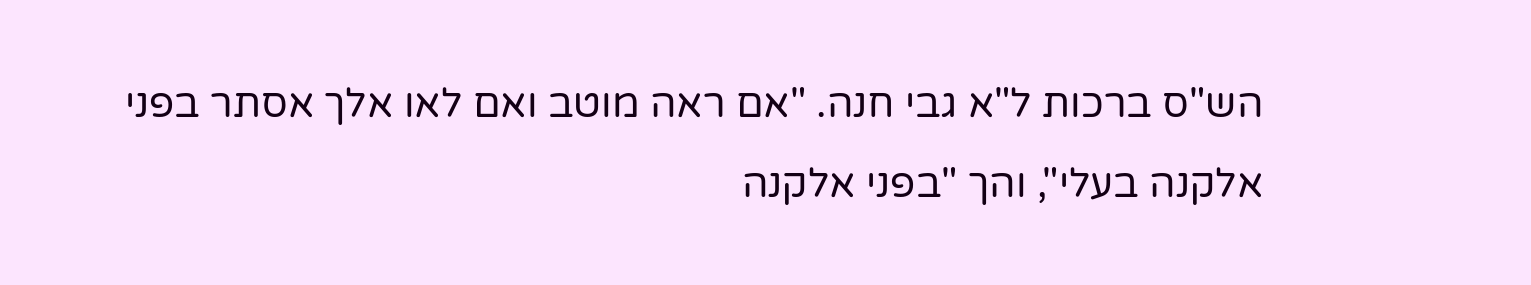הש"ס ברכות ל"א גבי חנה. "אם ראה מוטב ואם לאו אלך אסתר בפני אלקנה בעלי", והך "בפני אלקנה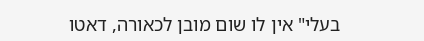בעלי" אין לו שום מובן לכאורה, דאטו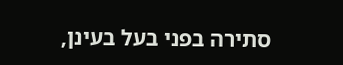סתירה בפני בעל בעינן,